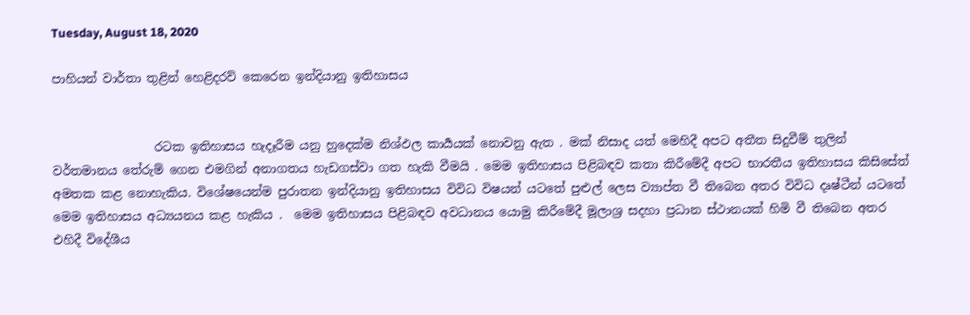Tuesday, August 18, 2020

පාහියන් වාර්තා තුළින් හෙළිදරව් කෙරෙන ඉන්දියානු ඉතිහාසය


                 රටක ඉතිහාසය හැදෑරීම යනු හුදෙක්ම නිශ්ඵල කාර්‍යයක් නොවනු ඇත . මක් නිසාද යත් මෙහිදී අපට අතීත සිදුවීම් තුලින් වර්තමානය තේරුම් ගෙන එමගින් අනාගතය හැඩගස්වා ගත හැකි වීමයි . මෙම ඉතිහාසය පිළිබඳව කතා කිරීමේදී අපට භාරතීය ඉතිහාසය කිසිසේත් අමතක කළ නොහැකිය. විශේෂයෙන්ම පුරාතන ඉන්දියානු ඉතිහාසය විවිධ විෂයන් යටතේ පුළුල් ලෙස ව්‍යාප්ත වී තිබෙන අතර විවිධ දෘෂ්ටීන් යටතේ මෙම ඉතිහාසය අධ්‍යයනය කළ හැකිය .  මෙම ඉතිහාසය පිළිබඳව අවධානය යොමු කිරීමේදී මූලාශ්‍ර සදහා ප්‍රධාන ස්ථානයක් හිමි වී තිබෙන අතර එහිදී විදේශීය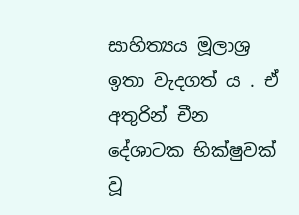සාහිත්‍යය මූලාශ්‍ර ඉතා වැදගත් ය . ඒ අතුරින් චීන දේශාටක භික්ෂුවක් වූ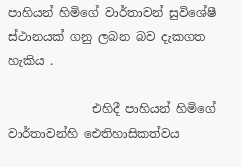පාහියන් හිමිගේ වාර්තාවන් සුවිශේෂී ස්ථානයක් ගනු ලබන බව දැකගත හැකිය .

              එහිදී පාහියන් හිමිගේ වාර්තාවන්හි ඓතිහාසිකත්වය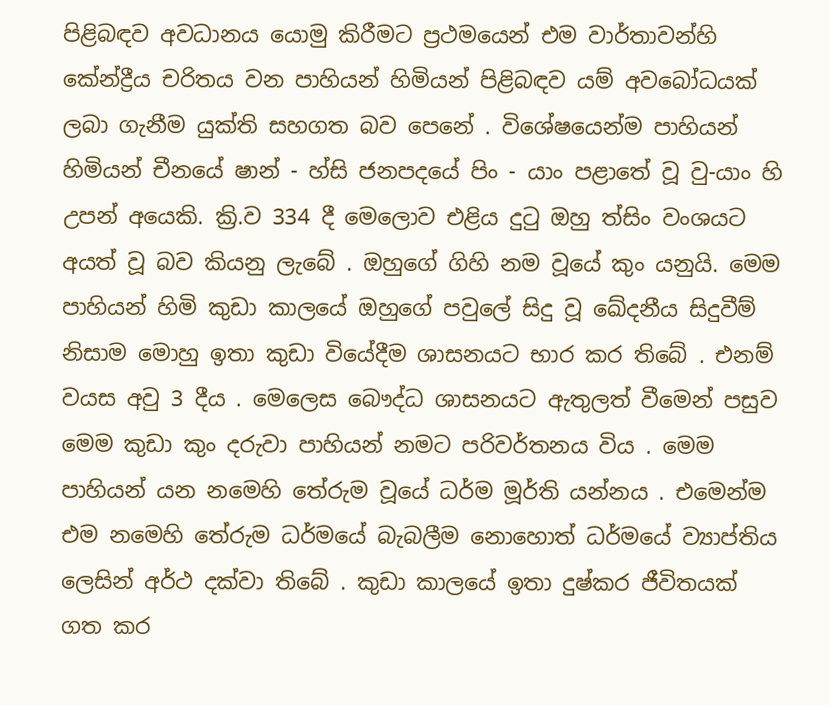පිළිබඳව අවධානය යොමු කිරීමට ප්‍රථමයෙන් එම වාර්තාවන්හි කේන්ද්‍රීය චරිතය වන පාහියන් හිමියන් පිළිබඳව යම් අවබෝධයක් ලබා ගැනීම යුක්ති සහගත බව පෙනේ . විශේෂයෙන්ම පාහියන් හිමියන් චීනයේ ෂාන් - හ්සි ජනපදයේ පිං - යාං පළාතේ වූ වු-යාං හි උපන් අයෙකි. ක්‍රි.ව 334 දී මෙලොව එළිය දුටු ඔහු ත්සිං වංශයට අයත් වූ බව කියනු ලැබේ . ඔහුගේ ගිහි නම වූයේ කුං යනුයි. මෙම පාහියන් හිමි කුඩා කාලයේ ඔහුගේ පවුලේ සිදු වූ ඛේදනීය සිදුවීම් නිසාම මොහු ඉතා කුඩා වියේදීම ශාසනයට භාර කර තිබේ . එනම් වයස අවු 3 දීය . මෙලෙස බෞද්ධ ශාසනයට ඇතුලත් වීමෙන් පසුව මෙම කුඩා කුං දරුවා පාහියන් නමට පරිවර්තනය විය . මෙම පාහියන් යන නමෙහි තේරුම වූයේ ධර්ම මූර්ති යන්නය . එමෙන්ම එම නමෙහි තේරුම ධර්මයේ බැබලීම නොහොත් ධර්මයේ ව්‍යාප්තිය ලෙසින් අර්ථ දක්වා තිබේ . කුඩා කාලයේ ඉතා දුෂ්කර ජීවිතයක් ගත කර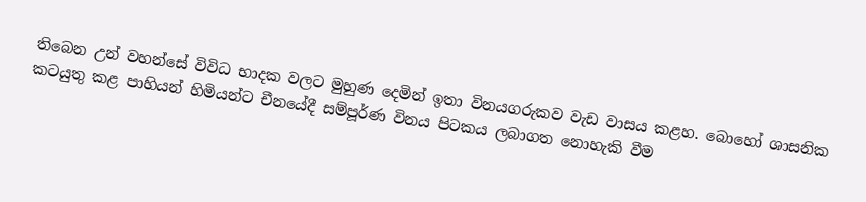තිබෙන උන් වහන්සේ විවිධ භාදක වලට මුහුණ දෙමින් ඉතා විනයගරුකව වැඩ වාසය කළහ. බොහෝ ශාසනික කටයුතු කළ පාහියන් හිමියන්ට චීනයේදී සම්පූර්ණ විනය පිටකය ලබාගත නොහැකි වීම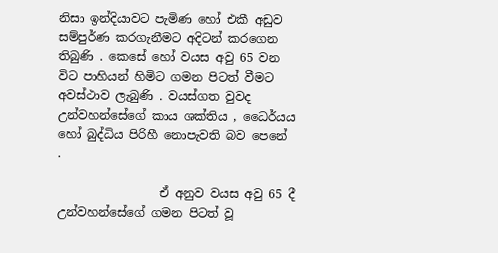නිසා ඉන්දියාවට පැමිණ හෝ එකී අඩුව සම්පුර්ණ කරගැනීමට අදිටන් කරගෙන තිබුණි . කෙසේ හෝ වයස අවු 65 වන විට පාහියන් හිමිට ගමන පිටත් වීමට අවස්ථාව ලැබුණි . වයස්ගත වුවද උන්වහන්සේගේ කාය ශක්තිය , ධෛර්යය හෝ බුද්ධිය පිරිහී නොපැවති බව පෙනේ .

                 ඒ අනුව වයස අවු 65 දී උන්වහන්සේගේ ගමන පිටත් වූ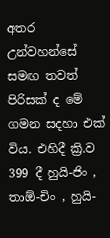අතර උන්වහන්සේ සමඟ තවත් පිරිසක් ද මේ ගමන සදහා එක් විය. එහිදී ක්‍රි.ව 399 දී හුයි-ජිං , තාඕ-චිං , හුයි-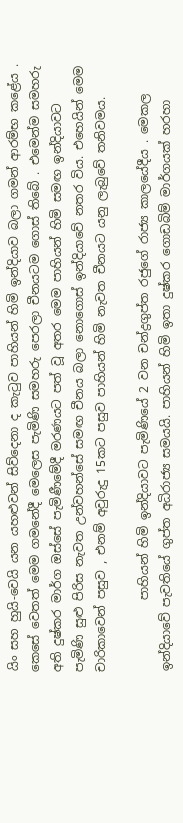යිං සහ හුයි-වෙයි යන යහළුවන් සිව්දෙනා ද කැටුව පාහියන් හිමි ඉන්දියාව බලා ගමන් ආරම්භ කළේය . කෙසේ වෙතත් මෙම ගමනේදී මෙලෙස පැමිණි සමහරු පෙරලා චීනයටම ගොස් තිබේ . එමෙන්ම සමහරු අති දුෂ්කර මාර්ග ඔස්සේ පැමිණීමේදී මරණයට පත් වූ අතර මෙම පාහියන් හිමි සමඟ ඉන්දියාවට පැමිණි සුළු පිරිස නැවත උන්වහන්සේ සමඟ චීනය බලා නොගොස් ඉන්දියාවේ නතර විය. එහෙයින් මෙම චාරිකාවෙන් පසුව , එනම් අවුරුදු 15කට පසුව පාහියන් හිමි නැවත චීනයට යනු ලැබුවේ තනිවමය.

            පාහියන් හිමි ඉන්දියාවට පැමිණියේ 2 වන චන්ද්‍රගුප්ත රජුගේ රාජ්‍ය කාලයේදීය . මෙකල ඉන්දියාවේ පැවතියේ ගුප්ත අධිරාජ්‍ය සමයයි. පාහියන් හිමි ඉතා දුෂ්කර ගොඩබිම් මාර්ගයක් හරහා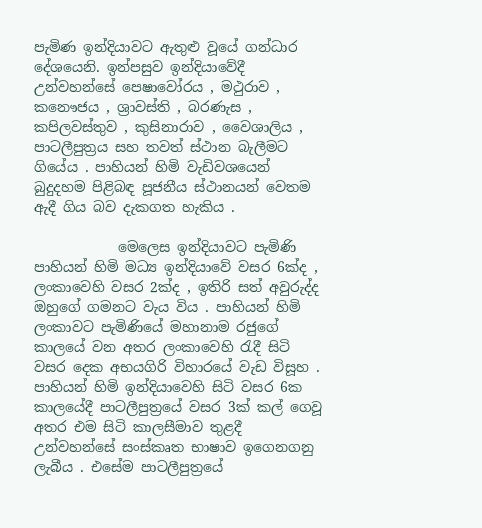පැමිණ ඉන්දියාවට ඇතුළු වූයේ ගන්ධාර දේශයෙනි. ඉන්පසුව ඉන්දියාවේදී උන්වහන්සේ පෙෂාවෝරය , මථුරාව , කනෞජය , ශ්‍රාවස්ති , බරණැස , කපිලවස්තුව , කුසිනාරාව , වෛශාලිය , පාටලීපුත්‍රය සහ තවත් ස්ථාන බැලීමට ගියේය . පාහියන් හිමි වැඩිවශයෙන් බුදුදහම පිළිබඳ පූජනීය ස්ථානයන් වෙතම ඇදී ගිය බව දැකගත හැකිය .

            මෙලෙස ඉන්දියාවට පැමිණි පාහියන් හිමි මධ්‍ය ඉන්දියාවේ වසර 6ක්ද , ලංකාවෙහි වසර 2ක්ද , ඉතිරි සත් අවුරුද්ද ඔහුගේ ගමනට වැය විය . පාහියන් හිමි ලංකාවට පැමිණියේ මහානාම රජුගේ කාලයේ වන අතර ලංකාවෙහි රැදී සිටි වසර දෙක අභයගිරි විහාරයේ වැඩ විසූහ . පාහියන් හිමි ඉන්දියාවෙහි සිටි වසර 6ක කාලයේදී පාටලීපුත්‍රයේ වසර 3ක් කල් ගෙවූ අතර එම සිටි කාලසීමාව තුළදී උන්වහන්සේ සංස්කෘත භාෂාව ඉගෙනගනු ලැබීය . එසේම පාටලීපුත්‍රයේ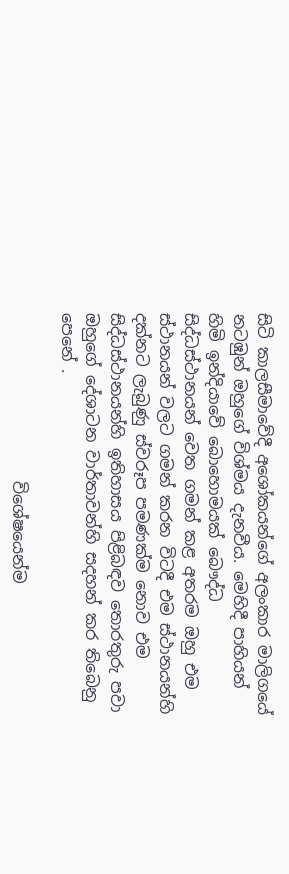සිටි කාලසීමාවේදී අශෝකයන්ගේ අලංකාර මාලිගයේ නටඹුන් ඔහුගේ විශ්මය දැනවීය. මෙහිදී පාහියන් හිමි ඉන්දියාවේ බොහොමයක් බෞද්ධ සිද්ධස්ථානයන් වෙත ගමන් කළ අතරම ඔහු එම ස්ථානයන් වලට ගමන් කරන විටදී එම ස්ථානයන්හි දක්නට ලැබුණු ස්වරූප පමණක්ම නොව එම සිද්ධස්ථානයන්හි ඉතිහාසය පිළිබඳව තොරතුරු පවා ඔහුගේ දේශාටන වාර්තාවන්හි සදහන් කර තිබෙනු පෙනේ .

                     විශේෂයෙන්ම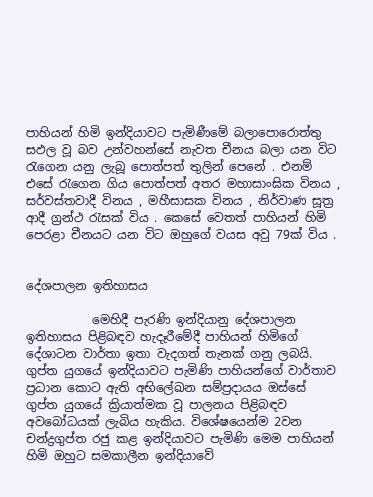පාහියන් හිමි ඉන්දියාවට පැමිණීමේ බලාපොරොත්තු සඵල වූ බව උන්වහන්සේ නැවත චීනය බලා යන විට රැගෙන යනු ලැබූ පොත්පත් තුලින් පෙනේ . එනම් එසේ රැගෙන ගිය පොත්පත් අතර මහාසාංඝික විනය , සර්වස්තවාදී විනය , මහීසාසක විනය , නිර්වාණ සූත්‍ර ආදී ග්‍රන්ථ රැසක් විය . කෙසේ වෙතත් පාහියන් හිමි පෙරළා චීනයට යන විට ඔහුගේ වයස අවු 79ක් විය .


දේශපාලන ඉතිහාසය

           මෙහිදී පැරණි ඉන්දියානු දේශපාලන ඉතිහාසය පිළිබඳව හැදෑරීමේදී පාහියන් හිමිගේ දේශාටන වාර්තා ඉතා වැදගත් තැනක් ගනු ලබයි. ගුප්ත යුගයේ ඉන්දියාවට පැමිණි පාහියන්ගේ වාර්තාව ප්‍රධාන කොට ඇති අභිලේඛන සම්ප්‍රදායය ඔස්සේ ගුප්ත යුගයේ ක්‍රියාත්මක වූ පාලනය පිළිබඳව අවබෝධයක් ලැබිය හැකිය. විශේෂයෙන්ම 2වන චන්ද්‍රගුප්ත රජු කළ ඉන්දියාවට පැමිණි මෙම පාහියන් හිමි ඔහුට සමකාලීන ඉන්දියාවේ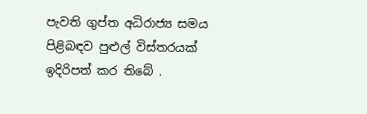පැවති ගුප්ත අධිරාජ්‍ය සමය පිළිබඳව පුළුල් විස්තරයක් ඉදිරිපත් කර තිබේ .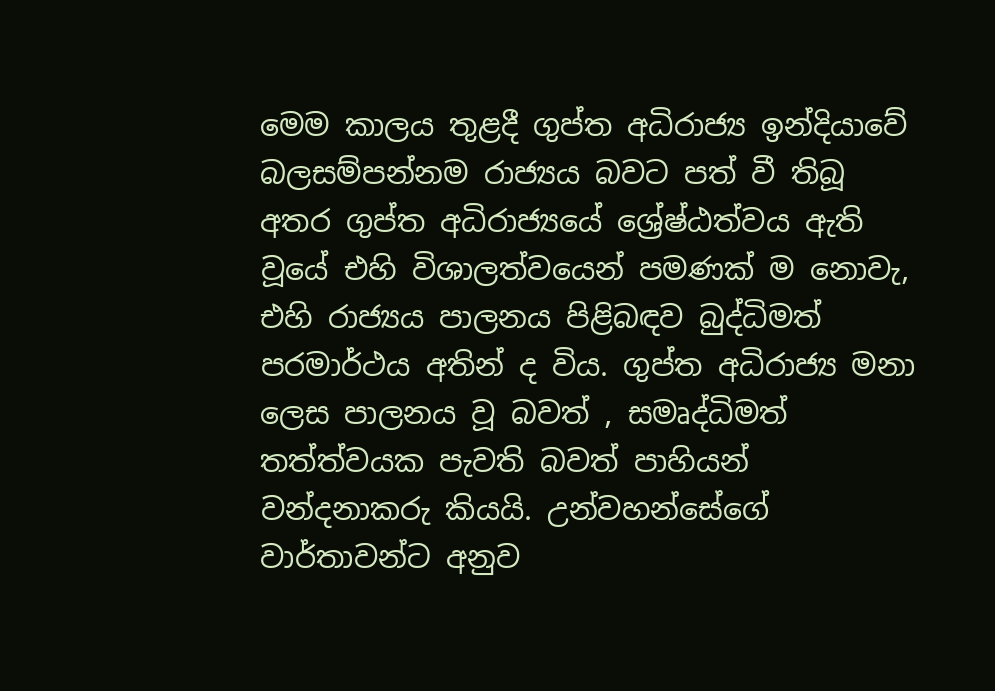මෙම කාලය තුළදී ගුප්ත අධිරාජ්‍ය ඉන්දියාවේ බලසම්පන්නම රාජ්‍යය බවට පත් වී තිබූ අතර ගුප්ත අධිරාජ්‍යයේ ශ්‍රේෂ්ඨත්වය ඇති වූයේ එහි විශාලත්වයෙන් පමණක් ම නොවැ, එහි රාජ්‍යය පාලනය පිළිබඳව බුද්ධිමත් පරමාර්ථය අතින් ද විය. ගුප්ත අධිරාජ්‍ය මනා ලෙස පාලනය වූ බවත් , සමෘද්ධිමත් තත්ත්වයක පැවති බවත් පාහියන් වන්දනාකරු කියයි. උන්වහන්සේගේ වාර්තාවන්ට අනුව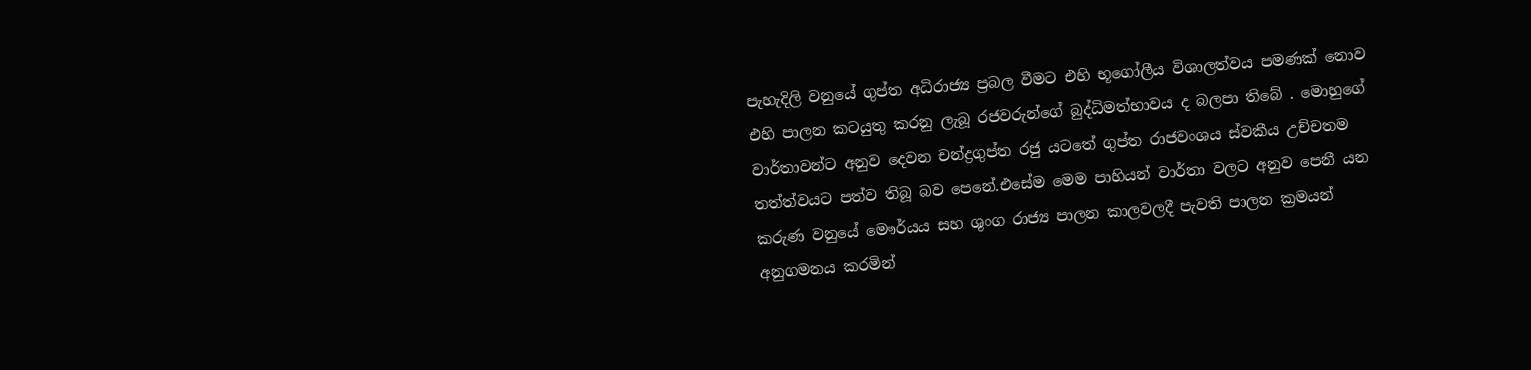පැහැදිලි වනුයේ ගුප්ත අධිරාජ්‍ය ප්‍රබල වීමට එහි භූගෝලීය විශාලත්වය පමණක් නොව එහි පාලන කටයුතු කරනු ලැබූ රජවරුන්ගේ බුද්ධිමත්භාවය ද බලපා තිබේ . මොහුගේ වාර්තාවන්ට අනුව දෙවන චන්ද්‍රගුප්ත රජු යටතේ ගුප්ත රාජවංශය ස්වකීය උච්චතම තත්ත්වයට පත්ව තිබූ බව පෙනේ.එසේම මෙම පාහියන් වාර්තා වලට අනුව පෙනී යන කරුණ වනුයේ මෞර්යය සහ ශුංග රාජ්‍ය පාලන කාලවලදී පැවති පාලන ක්‍රමයන් අනුගමනය කරමින්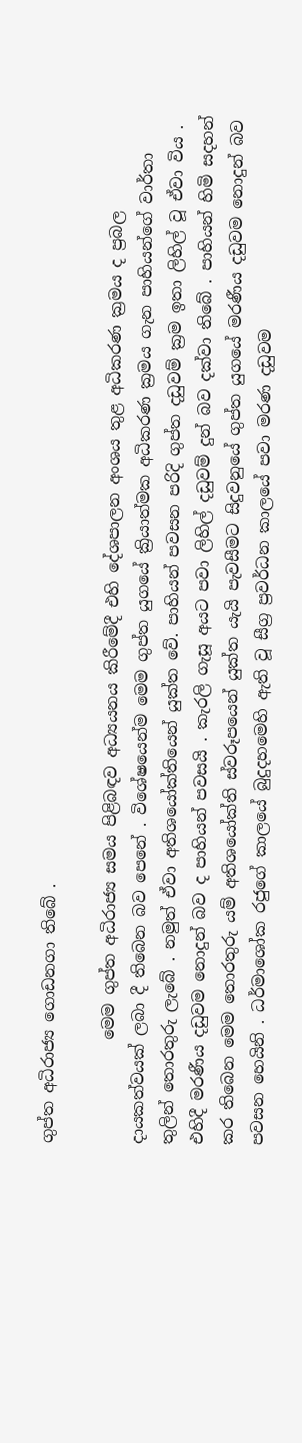ගුප්ත අධිරාජ්‍ය ගොඩනගා තිබේ .

             මෙම ගුප්ත අධිරාජ්‍ය සමය පිළිබඳව අධ්‍යයනය කිරීමේදී එහි දේශපාලන අංශය තුළ අධිකරණ ක්‍රමය ද ප්‍රබල දායකත්වයක් ලබා දී තිබෙන බව පෙනේ . විශේෂයෙන්ම මෙම ගුප්ත යුගයේ ක්‍රියාත්මක අධිකරණ ක්‍රමය ගැන පාහියන්ගේ වාර්තා තුලින් තොරතුරු ලැබේ . නමුත් ඒවා අතිශයෝක්තියෙන් යුක්ත වේ. පාහියන් පවසන පරිදි ගුප්ත දඩුවම් ක්‍රම ඉතා ලිහිල් වූ ඒවා විය . එහිදී මරණීය දඩුවම නොදුන් බව ද පාහියන් පවසයි . කැරලි ගැසූ අයට පවා ලිහිල් දඩුවම් දුන් බව දක්වා තිබේ . පාහියන් හිමි සදහන් කර තිබෙන මෙම තොරතුරු යම් අතිශයෝක්ති ස්වරූපයෙන් යුක්ත යැයි පැවසීමට සිදුවනුයේ ගුප්ත යුගයේ මරණීය දඩුවම නොදුන් බව පවසන හෙයිනි . ධර්මාශෝක රජුගේ කාලයේ බුදුදහමෙහි ඇති වූ සීග්‍ර ප්‍රවර්ධන කාලයේ පවා මරණ දඩුවම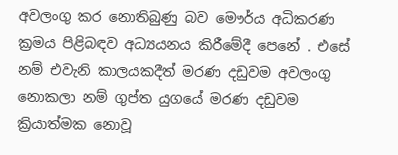අවලංගු කර නොතිබුණු බව මෞර්ය අධිකරණ ක්‍රමය පිළිබඳව අධ්‍යයනය කිරීමේදී පෙනේ . එසේ නම් එවැනි කාලයකදීත් මරණ දඩුවම අවලංගු නොකලා නම් ගුප්ත යුගයේ මරණ දඩුවම ක්‍රියාත්මක නොවූ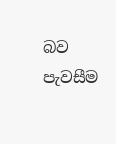බව පැවසීම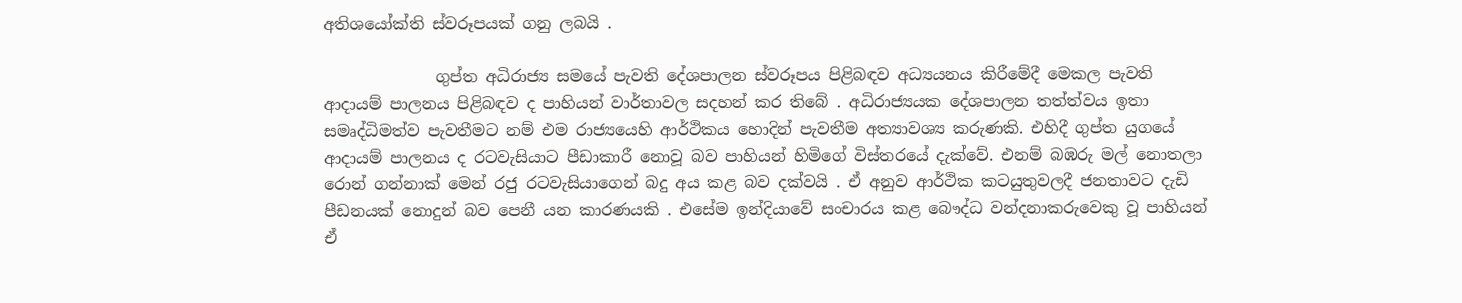අතිශයෝක්ති ස්වරූපයක් ගනු ලබයි .

              ගුප්ත අධිරාජ්‍ය සමයේ පැවති දේශපාලන ස්වරූපය පිළිබඳව අධ්‍යයනය කිරීමේදී මෙකල පැවති ආදායම් පාලනය පිළිබඳව ද පාහියන් වාර්තාවල සදහන් කර තිබේ . අධිරාජ්‍යයක දේශපාලන තත්ත්වය ඉතා සමෘද්ධිමත්ව පැවතීමට නම් එම රාජ්‍යයෙහි ආර්ථිකය හොදින් පැවතීම අත්‍යාවශ්‍ය කරුණකි. එහිදී ගුප්ත යුගයේ ආදායම් පාලනය ද රටවැසියාට පීඩාකාරී නොවූ බව පාහියන් හිමිගේ විස්තරයේ දැක්වේ. එනම් බඹරු මල් නොතලා රොන් ගන්නාක් මෙන් රජු රටවැසියාගෙන් බදු අය කළ බව දක්වයි . ඒ අනුව ආර්ථික කටයුතුවලදී ජනතාවට දැඩි පීඩනයක් නොදුන් බව පෙනී යන කාරණයකි . එසේම ඉන්දියාවේ සංචාරය කළ බෞද්ධ වන්දනාකරුවෙකු වූ පාහියන් ඒ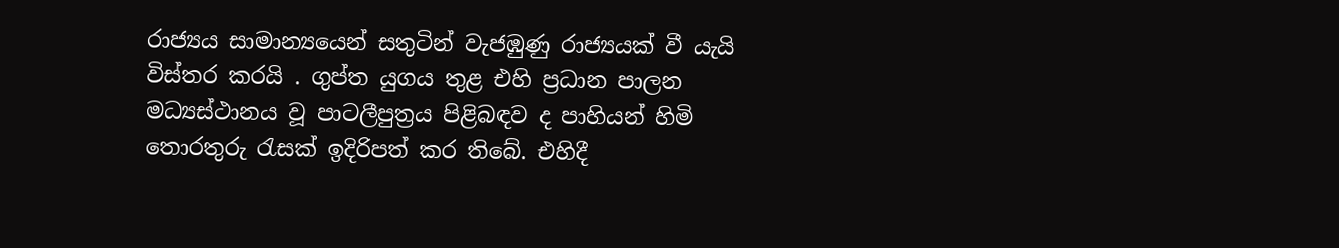රාජ්‍යය සාමාන්‍යයෙන් සතුටින් වැජඹුණු රාජ්‍යයක් වී යැයි විස්තර කරයි . ගුප්ත යුගය තුළ එහි ප්‍රධාන පාලන මධ්‍යස්ථානය වූ පාටලීපුත්‍රය පිළිබඳව ද පාහියන් හිමි තොරතුරු රැසක් ඉදිරිපත් කර තිබේ. එහිදී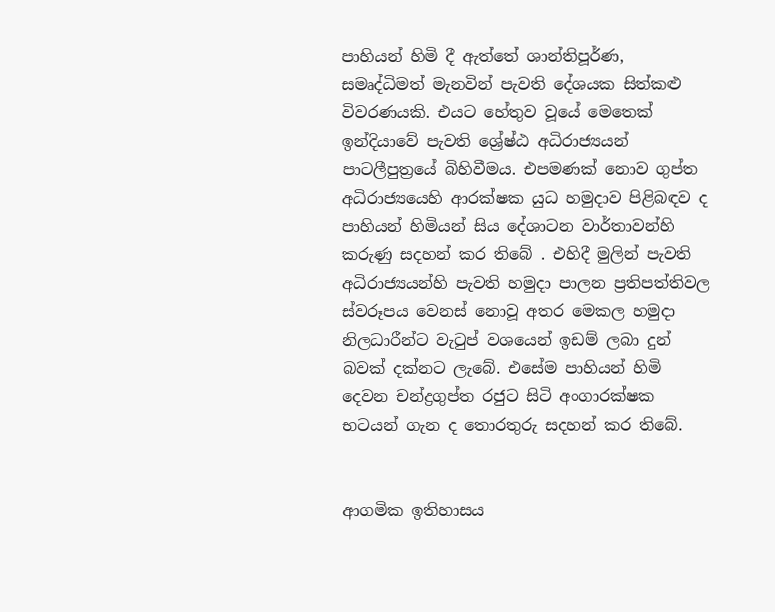පාහියන් හිමි දී ඇත්තේ ශාන්තිපූර්ණ, සමෘද්ධිමත් මැනවින් පැවති දේශයක සිත්කළු විවරණයකි. එයට හේතුව වූයේ මෙතෙක් ඉන්දියාවේ පැවති ශ්‍රේෂ්ඨ අධිරාජ්‍යයන් පාටලීපුත්‍රයේ බිහිවීමය. එපමණක් නොව ගුප්ත අධිරාජ්‍යයෙහි ආරක්ෂක යුධ හමුදාව පිළිබඳව ද පාහියන් හිමියන් සිය දේශාටන වාර්තාවන්හි කරුණු සදහන් කර තිබේ . එහිදී මුලින් පැවති අධිරාජ්‍යයන්හි පැවති හමුදා පාලන ප්‍රතිපත්තිවල ස්වරූපය වෙනස් නොවූ අතර මෙකල හමුදා නිලධාරීන්ට වැටුප් වශයෙන් ඉඩම් ලබා දුන් බවක් දක්නට ලැබේ. එසේම පාහියන් හිමි දෙවන චන්ද්‍රගුප්ත රජුට සිටි අංගාරක්ෂක භටයන් ගැන ද තොරතුරු සදහන් කර තිබේ.


ආගමික ඉතිහාසය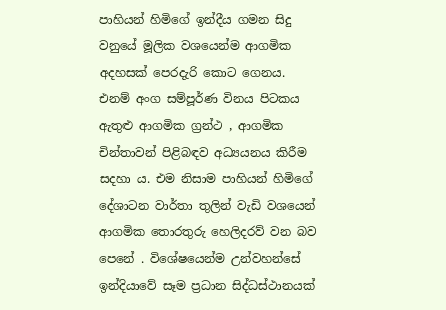පාහියන් හිමිගේ ඉන්දීය ගමන සිදු වනුයේ මූලික වශයෙන්ම ආගමික අදහසක් පෙරදැරි කොට ගෙනය. එනම් අංග සම්පූර්ණ විනය පිටකය ඇතුළු ආගමික ග්‍රන්ථ , ආගමික චින්තාවන් පිළිබඳව අධ්‍යයනය කිරීම සදහා ය. එම නිසාම පාහියන් හිමිගේ දේශාටන වාර්තා තුලින් වැඩි වශයෙන් ආගමික තොරතුරු හෙලිදරව් වන බව පෙනේ . විශේෂයෙන්ම උන්වහන්සේ ඉන්දියාවේ සෑම ප්‍රධාන සිද්ධස්ථානයක්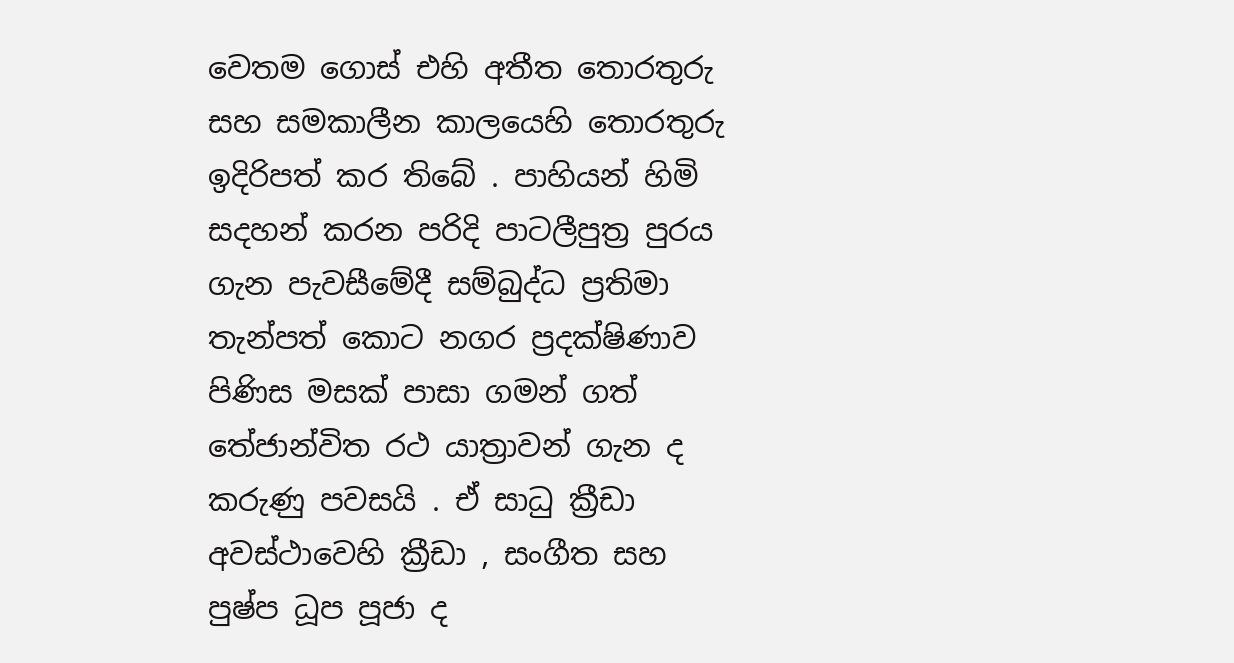වෙතම ගොස් එහි අතීත තොරතුරු සහ සමකාලීන කාලයෙහි තොරතුරු ඉදිරිපත් කර තිබේ . පාහියන් හිමි සදහන් කරන පරිදි පාටලීපුත්‍ර පුරය ගැන පැවසීමේදී සම්බුද්ධ ප්‍රතිමා තැන්පත් කොට නගර ප්‍රදක්ෂිණාව පිණිස මසක් පාසා ගමන් ගත් තේජාන්විත රථ යාත්‍රාවන් ගැන ද කරුණු පවසයි . ඒ සාධු ක්‍රීඩා අවස්ථාවෙහි ක්‍රීඩා , සංගීත සහ පුෂ්ප ධූප පූජා ද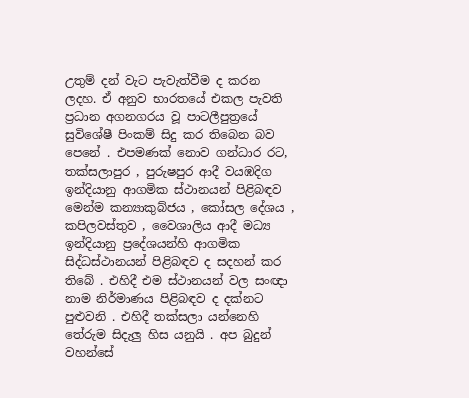උතුම් දන් වැට පැවැත්වීම ද කරන ලදහ. ඒ අනුව භාරතයේ එකල පැවති ප්‍රධාන අගනගරය වූ පාටලීපුත්‍රයේ සුවිශේෂී පිංකම් සිදු කර තිබෙන බව පෙනේ . එපමණක් නොව ගන්ධාර රට, තක්සලාපුර , පුරුෂපුර ආදී වයඹදිග ඉන්දියානු ආගමික ස්ථානයන් පිළිබඳව මෙන්ම කන්‍යාකුබ්ජය , කෝසල දේශය , කපිලවස්තුව , වෛශාලිය ආදී මධ්‍ය ඉන්දියානු ප්‍රදේශයන්හි ආගමික සිද්ධස්ථානයන් පිළිබඳව ද සදහන් කර තිබේ . එහිදී එම ස්ථානයන් වල සංඥා නාම නිර්මාණය පිළිබඳව ද දක්නට පුළුවනි . එහිදී තක්සලා යන්නෙහි තේරුම සිදැලු හිස යනුයි . අප බුදුන් වහන්සේ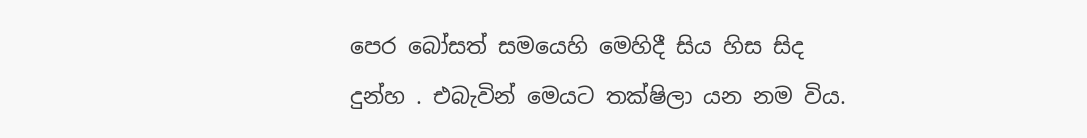පෙර බෝසත් සමයෙහි මෙහිදී සිය හිස සිද දුන්හ . එබැවින් මෙයට තක්ෂිලා යන නම විය.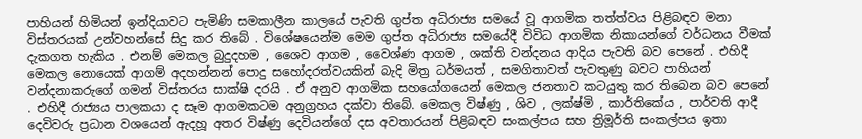පාහියන් හිමියන් ඉන්දියාවට පැමිණි සමකාලීන කාලයේ පැවති ගුප්ත අධිරාජ්‍ය සමයේ වූ ආගමික තත්ත්වය පිළිබඳව මනා විස්තරයක් උන්වහන්සේ සිදු කර තිබේ . විශේෂයෙන්ම මෙම ගුප්ත අධිරාජ්‍ය සමයේදී විවිධ ආගමික නිකායන්ගේ වර්ධනය වීමක් දැකගත හැකිය . එනම් මෙකල බුදුදහම , ශෛව ආගම , වෛශ්ණ ආගම , ශක්ති වන්දනය ආදිය පැවති බව පෙනේ . එහිදී මෙකල නොයෙක් ආගම් අදහන්නන් පොදු සහෝදරත්වයකින් බැදි මිත්‍ර ධර්මයත් , සමගිතාවත් පැවතුණු බවට පාහියන් වන්දනාකරුගේ ගමන් විස්තරය සාක්ෂි දරයි . ඒ අනුව ආගමික සහයෝගයෙන් මෙකල ජනතාව කටයුතු කර තිබෙන බව පෙනේ . එහිදී රාජ්‍යය පාලකයා ද සෑම ආගමකටම අනුග්‍රහය දක්වා තිබේ. මෙකල විෂ්ණු , ශිව , ලක්ෂ්මි , කාර්තිකේය , පාර්වති ආදී දෙවිවරු ප්‍රධාන වශයෙන් ඇදහූ අතර විෂ්ණු දෙවියන්ගේ දස අවතාරයන් පිළිබඳව සංකල්පය සහ ත්‍රිමූර්ති සංකල්පය ඉතා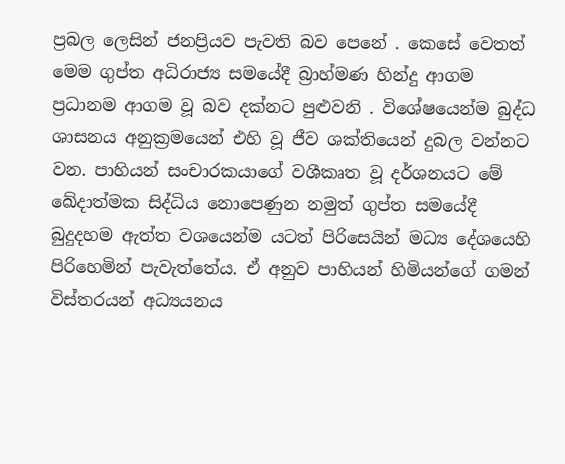ප්‍රබල ලෙසින් ජනප්‍රියව පැවති බව පෙනේ . කෙසේ වෙතත් මෙම ගුප්ත අධිරාජ්‍ය සමයේදී බ්‍රාහ්මණ හින්දු ආගම ප්‍රධානම ආගම වූ බව දක්නට පුළුවනි . විශේෂයෙන්ම බුද්ධ ශාසනය අනුක්‍රමයෙන් එහි වූ ජීව ශක්තියෙන් දුබල වන්නට වන. පාහියන් සංචාරකයාගේ වශීකෘත වූ දර්ශනයට මේ ඛේදාත්මක සිද්ධිය නොපෙණුන නමුත් ගුප්ත සමයේදී බුදුදහම ඇත්ත වශයෙන්ම යටත් පිරිසෙයින් මධ්‍ය දේශයෙහි පිරිහෙමින් පැවැත්තේය. ඒ අනුව පාහියන් හිමියන්ගේ ගමන් විස්තරයන් අධ්‍යයනය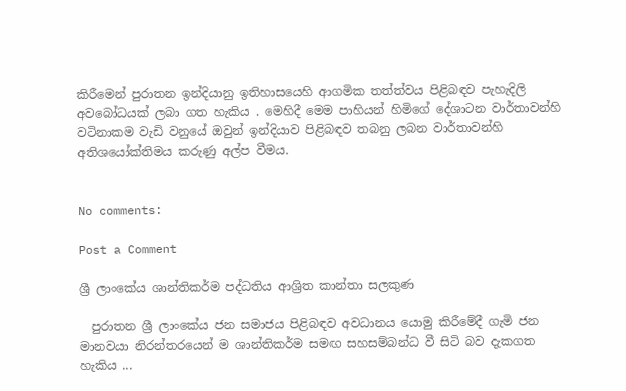කිරීමෙන් පුරාතන ඉන්දියානු ඉතිහාසයෙහි ආගමික තත්ත්වය පිළිබඳව පැහැදිලි අවබෝධයක් ලබා ගත හැකිය . මෙහිදී මෙම පාහියන් හිමිගේ දේශාටන වාර්තාවන්හි වටිනාකම වැඩි වනුයේ ඔවුන් ඉන්දියාව පිළිබඳව තබනු ලබන වාර්තාවන්හි අතිශයෝක්තිමය කරුණු අල්ප වීමය.


No comments:

Post a Comment

ශ්‍රී ලාංකේය ශාන්තිකර්ම පද්ධතිය ආශ්‍රිත කාන්තා සලකුණ

  පුරාතන ශ්‍රී ලාංකේය ජන සමාජය පිළිබඳව අවධානය යොමු කිරීමේදී ගැමි ජන මානවයා නිරන්තරයෙන් ම ශාන්තිකර්ම සමඟ සහසම්බන්ධ වී සිටි බව දැකගත හැකිය ...